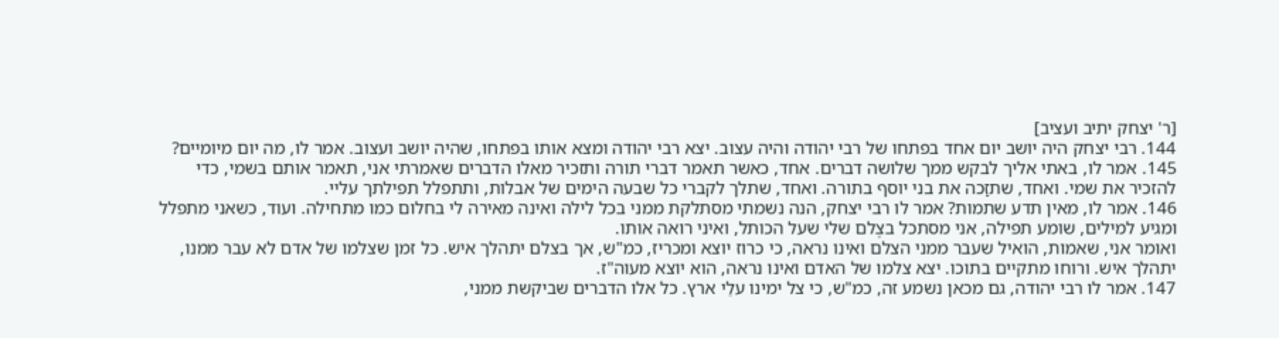[ר' יצחק יתיב ועציב]
144. רבי יצחק היה יושב יום אחד בפתחו של רבי יהודה והיה עצוב. יצא רבי יהודה ומצא אותו בפתחו, שהיה יושב ועצוב. אמר לו, מה יום מיומיים?
145. אמר לו, באתי אליך לבקש ממך שלושה דברים. אחד, כאשר תאמר דברי תורה ותזכיר מאלו הדברים שאמרתי אני, תאמר אותם בשמי, כדי להזכיר את שמי. ואחד, שתזַכה את בני יוסף בתורה. ואחד, שתלך לקברי כל שבעה הימים של אבלות, ותתפלל תפילתך עליי.
146. אמר לו, מאין תדע שתמות? אמר לו רבי יצחק, הנה נשמתי מסתלקת ממני בכל לילה ואינה מאירה לי בחלום כמו מתחילה. ועוד, כשאני מתפלל ומגיע למילים, שומע תפילה, אני מסתכל בצֶלם שלי שעל הכותל, ואיני רואה אותו.
ואומר אני, שאמות, הואיל שעבר ממני הצלם ואינו נראה, כי כרוז יוצא ומכריז, כמ"ש, אך בצלם יתהלך איש. כל זמן שצלמו של אדם לא עבר ממנו, יתהלך איש. ורוחו מתקיים בתוכו. יצא צלמו של האדם ואינו נראה, הוא יוצא מעוה"ז.
147. אמר לו רבי יהודה, גם מכאן נשמע זה, כמ"ש, כי צל ימינו עלֵי ארץ. כל אלו הדברים שביקשת ממני,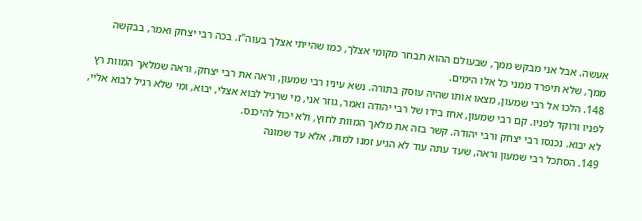אעשה. אבל אני מבקש ממך, שבעולם ההוא תבחר מקומי אצלך, כמו שהייתי אצלך בעוה"ז. בכה רבי יצחק ואמר, בבקשה ממך, שלא תיפרד ממני כל אלו הימים.
148. הלכו אל רבי שמעון, מצאו אותו שהיה עוסק בתורה. נשא עיניו רבי שמעון, וראה את רבי יצחק, וראה שמלאך המוות רץ לפניו ורוקד לפניו. קם רבי שמעון, אחז בידו של רבי יהודה ואמר, גוזר אני, מי שרגיל לבוא אצלי, יבוא, ומי שלא רגיל לבוא אליי, לא יבוא. נכנסו רבי יצחק ורבי יהודה. קשר בזה את מלאך המוות לחוץ, ולא יכול להיכנס.
149. הסתכל רבי שמעון וראה, שעד עתה עוד לא הגיע זמנו למות, אלא עד שמונה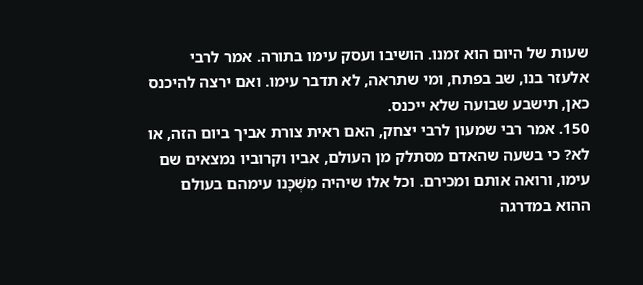שעות של היום הוא זמנו. הושיבו ועסק עימו בתורה. אמר לרבי אלעזר בנו, שב בפתח, ומי שתראה, לא תדבר עימו. ואם ירצה להיכנס כאן, תישבע שבועה שלא ייכנס.
150. אמר רבי שמעון לרבי יצחק, האם ראית צורת אביך ביום הזה, או לא? כי בשעה שהאדם מסתלק מן העולם, אביו וקרוביו נמצאים שם עימו, ורואה אותם ומכירם. וכל אלו שיהיה מִשְׁכָּנו עימהם בעולם ההוא במדרגה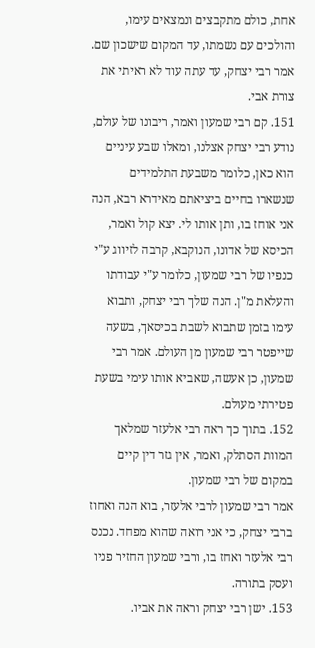אחת, כולם מתקבצים ונמצאים עימו, והולכים עם נשמתו, עד המקום שישכון שם. אמר רבי יצחק, עד עתה עוד לא ראיתי את צורת אבי.
151. קם רבי שמעון ואמר, ריבונו של עולם, נודע רבי יצחק אצלנו, ומאלו שבע עיניים הוא כאן, כלומר משבעת התלמידים שנשארו בחיים ביציאתם מאידרא רבא, הנה אני אוחז בו, ותן אותו לי. יצא קול ואמר, הכיסא של אדונו, הנוקבא, קרבה לזיווג ע"י כנפיו של רבי שמעון, כלומר ע"י עבודתו והעלאת מ"ן. הנה שלך רבי יצחק, ותבוא עימו בזמן שתבוא לשבת בכיסאך, בשעה שייפטר רבי שמעון מן העולם. אמר רבי שמעון, כן אעשה, שאביא אותו עימי בשעת פטירתי מעולם.
152. בתוך כך ראה רבי אלעזר שמלאך המוות הסתלק, ואמר, אין גזר דין קיים במקום של רבי שמעון.
אמר רבי שמעון לרבי אלעזר, בוא הנה ואחוז ברבי יצחק, כי אני רואה שהוא מפחד. נכנס רבי אלעזר ואחז בו, ורבי שמעון החזיר פניו ועסק בתורה.
153. ישן רבי יצחק וראה את אביו.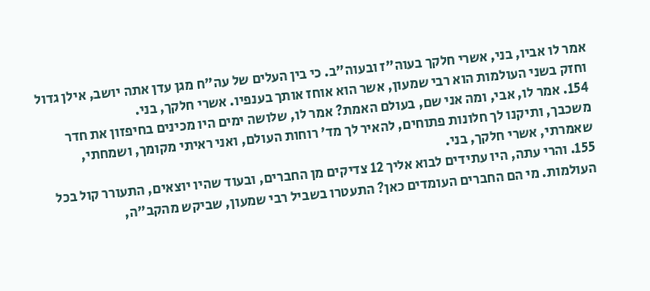אמר לו אביו, בני, אשרי חלקך בעוה"ז ובעוה"ב. כי בין העלים של עה"ח מגן עדן אתה יושב, אילן גדול וחזק בשני העולמות הוא רבי שמעון, אשר הוא אוחז אותך בענפיו. אשרי חלקך, בני.
154. אמר לו, אבי, ומה אני שם, בעולם האמת? אמר לו, שלושה ימים היו מכינים בחיפזון את חדר משכבך, ותיקנו לך חלונות פתוחים, להאיר לך מד' רוחות העולם, ואני ראיתי מקומך, ושמחתי, שאמרתי, אשרי חלקך, בני.
155. והרי עתה, היו עתידים לבוא אליך 12 צדיקים מן החברים, ובעוד שהיו יוצאים, התעורר קול בכל העולמות. מי הם החברים העומדים כאן? התעטרו בשביל רבי שמעון, שביקש מהקב"ה,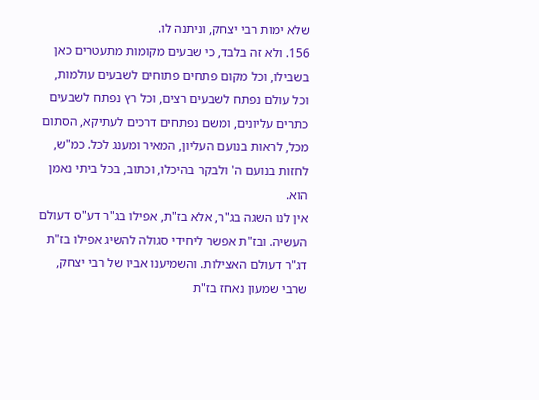שלא ימות רבי יצחק, וניתנה לו.
156. ולא זה בלבד, כי שבעים מקומות מתעטרים כאן בשבילו, וכל מקום פתחים פתוחים לשבעים עולמות, וכל עולם נפתח לשבעים רצים, וכל רץ נפתח לשבעים כתרים עליונים, ומשם נפתחים דרכים לעתיקא, הסתום מכל, לראות בנועם העליון, המאיר ומענג לכל. כמ"ש, לחזות בנועם ה' ולבקר בהיכלו, וכתוב, בכל ביתי נאמן הוא.
אין לנו השגה בג"ר, אלא בז"ת, אפילו בג"ר דע"ס דעולם העשיה. ובז"ת אפשר ליחידי סגולה להשיג אפילו בז"ת דג"ר דעולם האצילות. והשמיענו אביו של רבי יצחק, שרבי שמעון נאחז בז"ת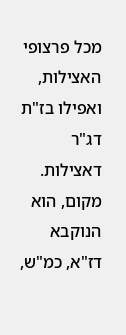מכל פרצופי האצילות, ואפילו בז"ת דג"ר דאצילות.
מקום, הוא הנוקבא דז"א, כמ"ש,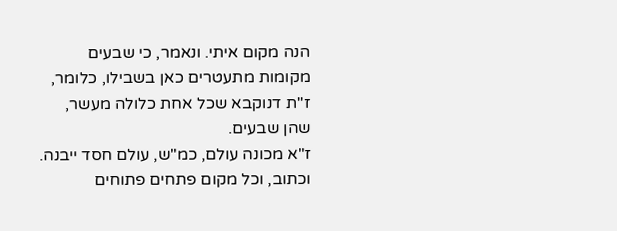הנה מקום איתי. ונאמר, כי שבעים מקומות מתעטרים כאן בשבילו, כלומר, ז"ת דנוקבא שכל אחת כלולה מעשר, שהן שבעים.
ז"א מכונה עולם, כמ"ש, עולם חסד ייבנה. וכתוב, וכל מקום פתחים פתוחים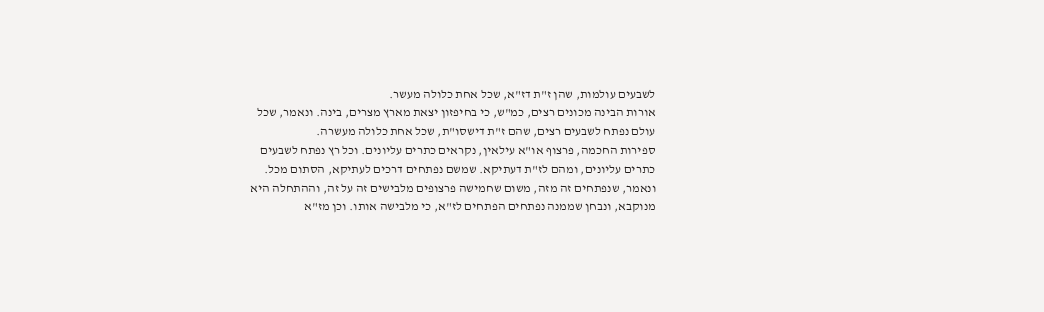לשבעים עולמות, שהן ז"ת דז"א, שכל אחת כלולה מעשר.
אורות הבינה מכונים רצים, כמ"ש, כי בחיפזון יצאת מארץ מצרים, בינה. ונאמר, שכל עולם נפתח לשבעים רצים, שהם ז"ת דישסו"ת, שכל אחת כלולה מעשרה.
ספירות החכמה, פרצוף או"א עילאין, נקראים כתרים עליונים. וכל רץ נפתח לשבעים כתרים עליונים, ומהם לז"ת דעתיקא. שמשם נפתחים דרכים לעתיקא, הסתום מכל.
ונאמר, שנפתחים זה מזה, משום שחמישה פרצופים מלבישים זה על זה, וההתחלה היא מנוקבא, ונבחן שממנה נפתחים הפתחים לז"א, כי מלבישה אותו. וכן מז"א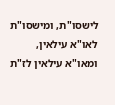לישסו"ת, ומישסו"ת לאו"א עילאין, ומאו"א עילאין לז"ת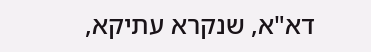דא"א, שנקרא עתיקא,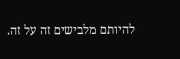להיותם מלבישים זה על זה.